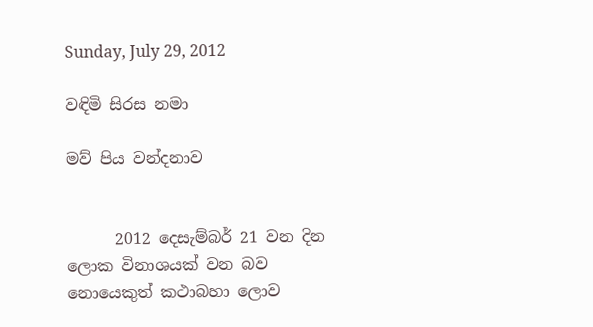Sunday, July 29, 2012

වඳිමි සිරස නමා

මව් පිය වන්දනාව


      2012 දෙසැම්බර් 21 වන දින ලොක විනාශයක් වන බව නොයෙකුත් කථාබහා ලොව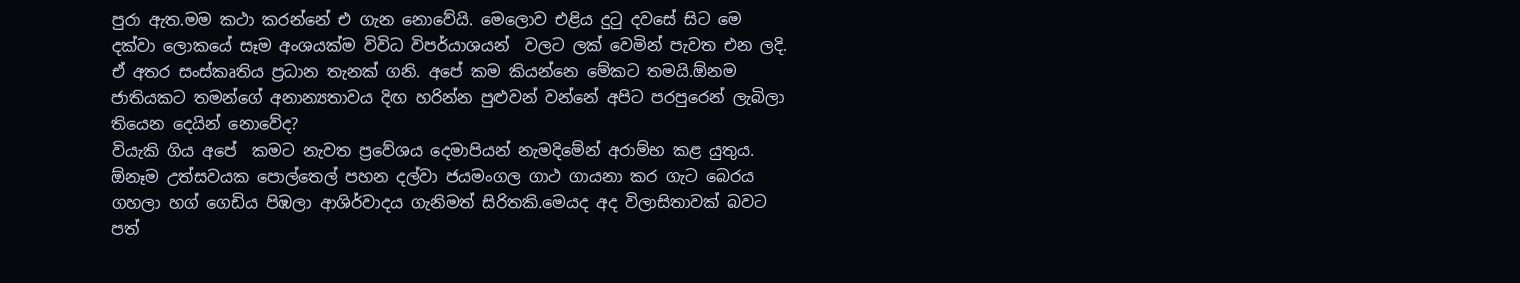පුරා ඇත.මම කථා කරන්නේ එ ගැන නොවේයි. මෙලොව එළිය දුටු දවසේ සිට මෙ දක්වා ලොකයේ සෑම අංශයක්ම විවිධ විපර්යාශයන්  වලට ලක් වෙමින් පැවත එන ලදි. ඒ අතර සංස්කෘතිය ප්‍රධාන තැනක් ගනි. අපේ කම කියන්නෙ මේකට තමයි.ඕනම ජාතියකට තමන්ගේ අනාන්‍යතාවය දිඟ හරින්න පුළුවන් වන්නේ අපිට පරපුරෙන් ලැබිලා තියෙන දෙයින් නොවේද?
වියැකි ගිය අපේ  කමට නැවත ප්‍රවේශය දෙමාපියන් නැමදිමේන් අරාම්භ කළ යුතුය. ඕනෑම උත්සවයක පොල්තෙල් පහන දල්වා ජයමංගල ගාථ ගායනා කර ගැට බෙරය ගහලා හග් ගෙඩිය පිඹලා ආශිර්වාදය ගැනිමත් සිරිතකි.මෙයද අද විලාසිතාවක් බවට පත්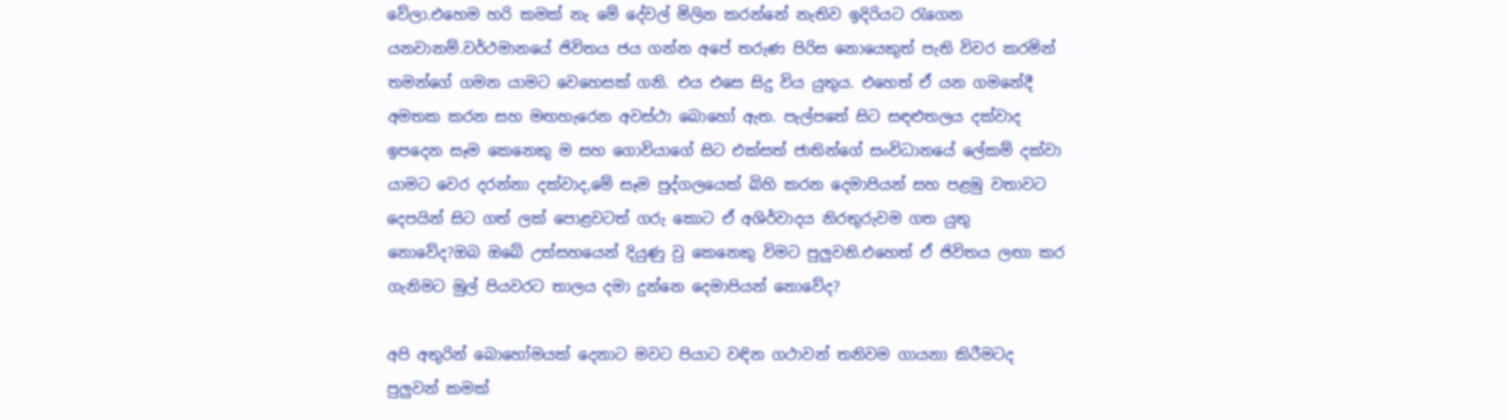වේලා.එහෙම හරි කමක් නැ මේ දේවල් මිලින කරන්නේ නැතිව ඉදිරියට රැගෙන යනවානම්.වර්ථමානයේ ජිවිතය ජය ගන්න අපේ තරුණ පිරිස නොයෙකුත් පැති විවර කරමින් තමන්ගේ ගමන යාමට වෙහෙසක් ගනි. එය එසෙ සිදු විය යුතුය. එහෙත් ඒ යන ගමනේදී අමතක කරන සහ මඟහැරෙන අවස්ථා බොහෝ ඇත. පැල්පතේ සිට සඳළුතලය දක්වාද ඉපදෙන සෑම කෙනෙකු ම සහ ගොවියාගේ සිට එක්සත් ජාතින්ගේ සංවිධානයේ ලේකම් දක්වා යාමට වෙර දරන්නා දක්වාද,මේ සෑම පුද්ගලයෙක් බිහි කරන දෙමාපියන් සහ පළමු වතාවට ‍ දෙපයින් සිට ගත් ලක් පොළවටත් ගරු කොට ඒ අශිර්වාදය නිරතුරුවම ගත යුතු නොවේද?ඔබ ඔබේ උත්සහයෙන් දියුණු වු කෙනෙකු විමට පුලුවනි.එහෙත් ඒ ජිවිතය ලඟා කර ගැනිමට මුල් පියවරට තාලය දමා දුන්නෙ දෙමාපියන් නොවේද?

අපි අතුරින් බොහෝමයක් දෙනාට මවට පියාට වඳින ගථාවන් තනිවම ගායනා කිරීමටද පුලුවන් කමක්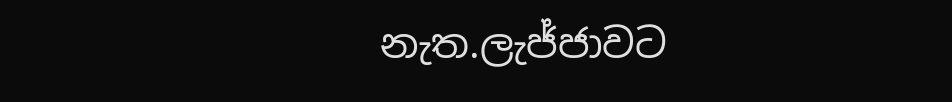නැත.ලැජ්ජාවට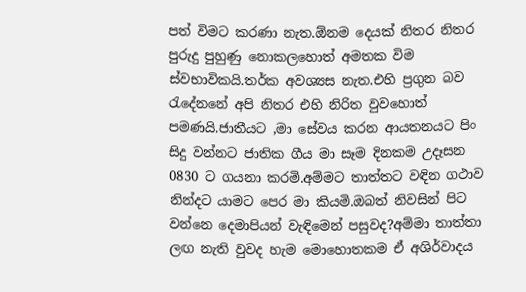පත් විමට කරණා නැත.ඕනම දෙයක් නිතර නිතර පුරුදු පුහුණු නොකලහොත් අමතක විම ස්වභාවිකයි.තර්ක අවශ්‍යස නැත.එහි ප්‍රගුන බව රැදේනනේ අපි නිතර එහි නිරිත වුවහොත් පමණයි.ජාතීයට ,මා සේවය කරන ආයතනයට පිං සිදු වන්නට ජාතික ගීය මා සෑම දිනකම උදෑසන 0830 ට ගයනා කරමි.අම්මට තාත්තට වඳින ගථාව නින්දට යාමට පෙර මා කියමි.ඔබත් නිවසින් පිට වන්නෙ දෙමාපියන් වැඳිමෙන් පසුවද?අම්මා තාත්තා ලඟ නැති වුවද හැම මොහොතකම ඒ අශිර්වාදය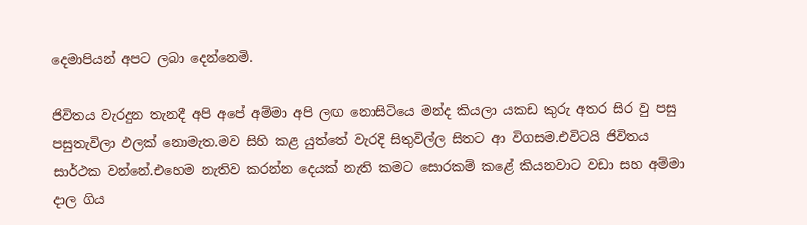දෙමාපියන් අපට ලබා දෙන්නෙමි.

ජිවිතය වැරදුන තැනදී අපි අපේ අම්මා අපි ලඟ නොසිටියෙ මන්ද කියලා යකඩ කුරු අතර සිර වු පසු පසුතැවිලා ඵලක් නොමැත.මව සිහි කළ යුත්තේ වැරදි සිතුවිල්ල සිතට ආ විගසම.එවිටයි ජිවිතය සාර්ථක වන්නේ.එහෙම නැතිව කරන්න දෙයක් නැති කමට සොරකම් කළේ කියනවාට වඩා සහ අම්මා දාල ගිය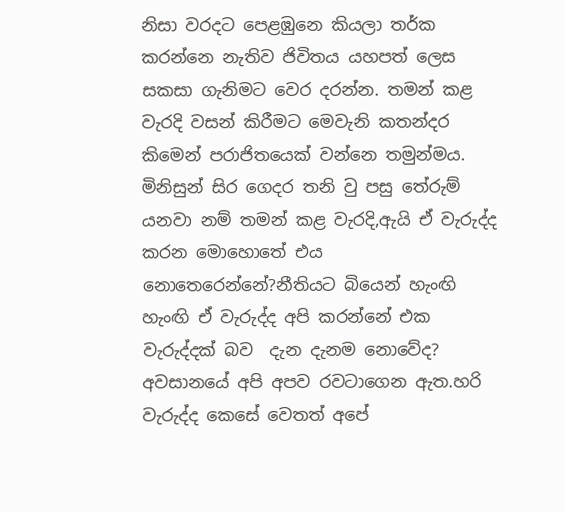නිසා වරදට පෙළඹුනෙ කියලා තර්ක කරන්නෙ නැතිව ජිවිතය යහපත් ලෙස සකසා ගැනිමට වෙර දරන්න. තමන් කළ වැරදි වසන් කිරීමට මෙවැනි කතන්දර කිමෙන් පරාජිතයෙක් වන්නෙ තමුන්මය. මිනිසුන් සිර ගෙදර තනි වු පසු තේරුම් යනවා නම් තමන් කළ වැරදි,ඇයි ඒ වැරුද්ද කරන මොහොතේ එය නොතෙරෙන්නේ?නීතියට බියෙන් හැංඟි හැංඟි ඒ වැරුද්ද අපි කරන්නේ එක වැරුද්දක් බව  දැන දැනම නොවේද? අවසානයේ අපි අපව රවටාගෙන ඇත.හරි වැරුද්ද කෙසේ වෙතත් අපේ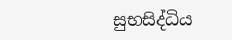සුභසිද්ධිය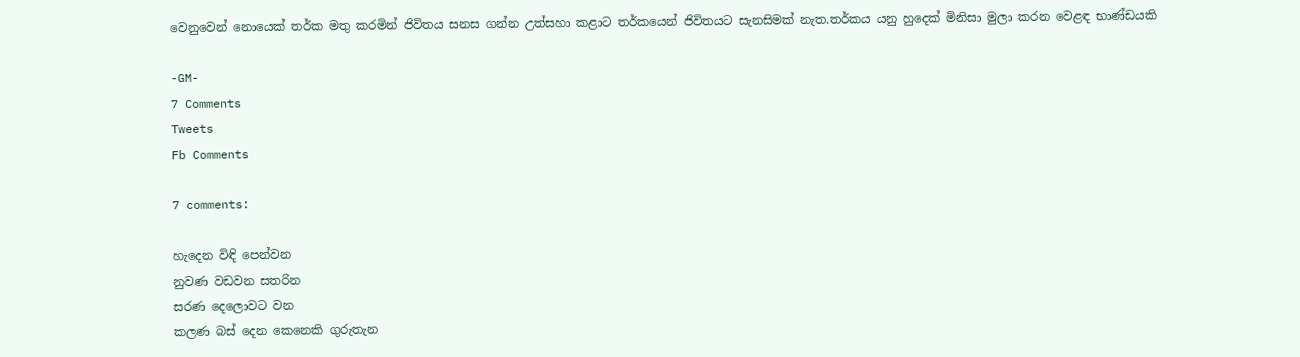වෙනුවෙන් නොයෙක් තර්ක මතු කරමින් ජිවිතය සනස ගන්න උත්සහා කළාට තර්කයෙන් ජිවිතයට සැනසිමක් නැත.තර්කය යනු හුදෙක් මිනිසා මුලා කරන වෙළඳ භාණ්ඩයකි

-GM-
7 Comments
Tweets
Fb Comments

7 comments:

හැදෙන විඳි පෙන්වන
නුවණ වඩවන සතරින
සරණ දෙලොවට වන
කලණ බස් දෙන කෙනෙකි ගුරුතැන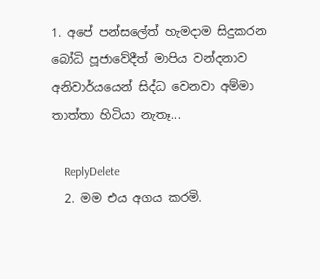1. අපේ පන්සලේත් හැමදාම සිදුකරන බෝධි පූජාවේදීත් මාපිය වන්දනාව අනිවාර්යයෙන් සිද්ධ වෙනවා අම්මා තාත්තා හිටියා නැතෑ...

    ReplyDelete
  2. මම එය අගය කරමි.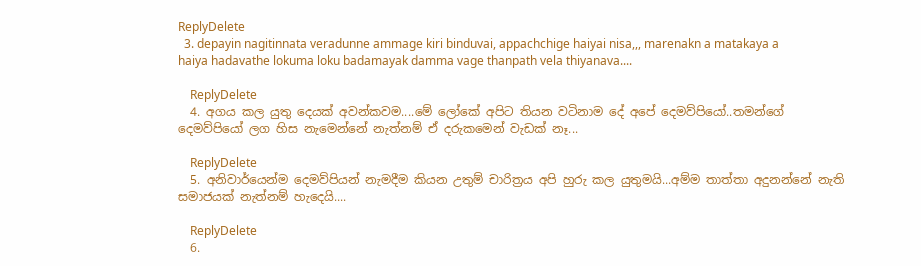ReplyDelete
  3. depayin nagitinnata veradunne ammage kiri binduvai, appachchige haiyai nisa,,, marenakn a matakaya a haiya hadavathe lokuma loku badamayak damma vage thanpath vela thiyanava....

    ReplyDelete
  4. අගය කල යුතු දෙයක් අවන්කවම....මේ ලෝකේ අපිට තියන වටිනාම දේ අපේ දෙමව්පියෝ..තමන්ගේ දෙමව්පියෝ ලග හිස නැමෙන්නේ නැත්නම් ඒ දරුකමෙන් වැඩක් නෑ...

    ReplyDelete
  5. අනිවාර්යෙන්ම දෙමව්පියන් නැමදීම කියන උතුම් චාරිත්‍රය අපි හුරු කල යුතුමයි...අම්ම තාත්තා අදුනන්නේ නැති සමාජයක් නැත්නම් හැදෙයි....

    ReplyDelete
  6.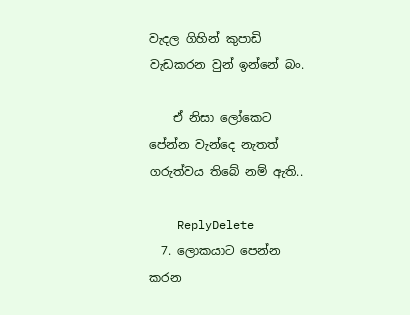වැදල ගිහින් කුපාඩි වැඩකරන වුන් ඉන්නේ බං.

    ඒ නිසා ලෝකෙට පේන්න වැන්දෙ නැතත් ගරුත්වය තිබේ නම් ඇති..

    ReplyDelete
  7. ලොකයාට පෙන්න කරන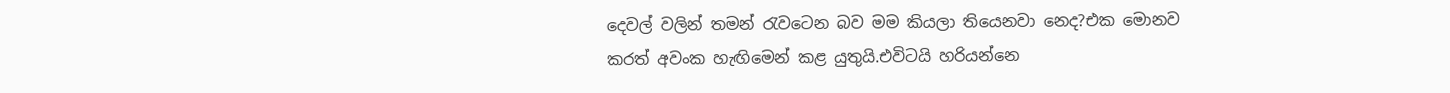දෙවල් වලින් තමන් රැවටෙන බව මම කියලා තියෙනවා නෙද?එක මොනව කරත් අවංක හැඟිමෙන් කළ යුතුයි.එවිටයි හරියන්නෙ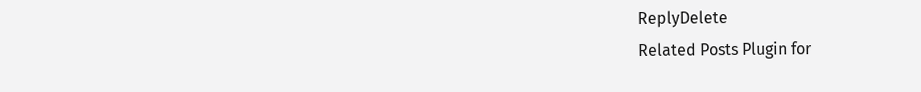ReplyDelete
Related Posts Plugin for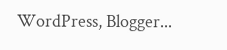WordPress, Blogger...